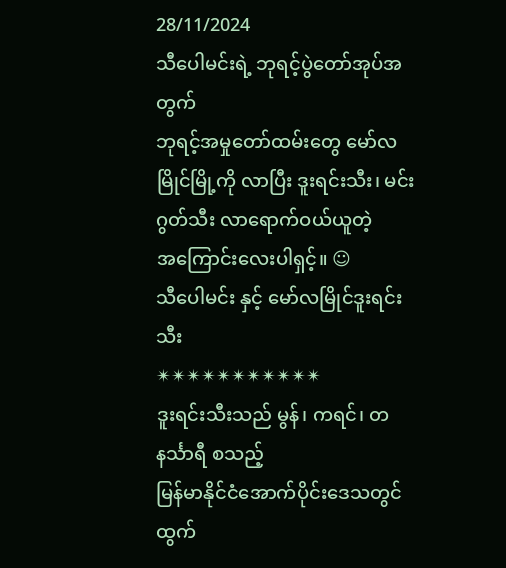28/11/2024
သီပေါမင်းရဲ့ ဘုရင့်ပွဲတော်အုပ်အတွက်
ဘုရင့်အမှုတော်ထမ်းတွေ မော်လမြိုင်မြို့ကို လာပြီး ဒူးရင်းသီး၊ မင်းဂွတ်သီး လာရောက်ဝယ်ယူတဲ့
အကြောင်းလေးပါရှင့်။ ☺
သီပေါမင်း နှင့် မော်လမြိုင်ဒူးရင်းသီး
✴✴✴✴✴✴✴✴✴✴✴
ဒူးရင်းသီးသည် မွန်၊ ကရင်၊ တနင်္သာရီ စသည့်
မြန်မာနိုင်ငံအောက်ပိုင်းဒေသတွင် ထွက်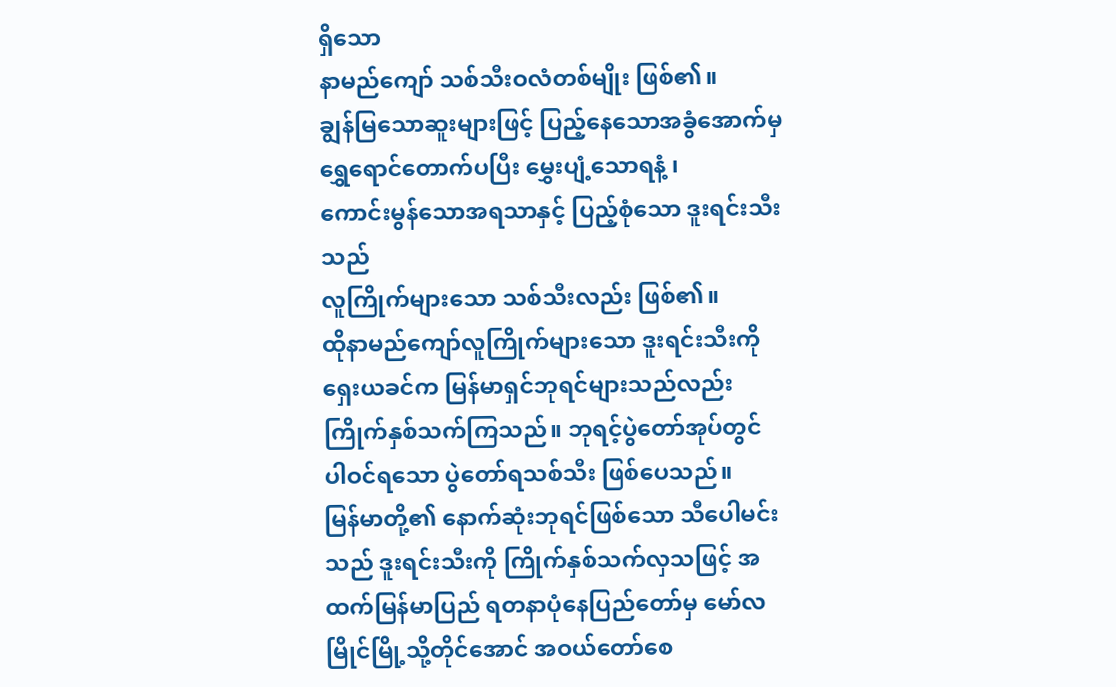ရှိသော
နာမည်ကျော် သစ်သီးဝလံတစ်မျိုး ဖြစ်၏။
ချွန်မြသောဆူးများဖြင့် ပြည့်နေသောအခွံအောက်မှ
ရွှေရောင်တောက်ပပြီး မွှေးပျံ့သောရနံ့ ၊
ကောင်းမွန်သောအရသာနှင့် ပြည့်စုံသော ဒူးရင်းသီးသည်
လူကြိုက်များသော သစ်သီးလည်း ဖြစ်၏။
ထိုနာမည်ကျော်လူကြိုက်များသော ဒူးရင်းသီးကို
ရှေးယခင်က မြန်မာရှင်ဘုရင်များသည်လည်း
ကြိုက်နှစ်သက်ကြသည်။ ဘုရင့်ပွဲတော်အုပ်တွင်
ပါဝင်ရသော ပွဲတော်ရသစ်သီး ဖြစ်ပေသည်။
မြန်မာတို့၏ နောက်ဆုံးဘုရင်ဖြစ်သော သီပေါမင်းသည် ဒူးရင်းသီးကို ကြိုက်နှစ်သက်လှသဖြင့် အထက်မြန်မာပြည် ရတနာပုံနေပြည်တော်မှ မော်လမြိုင်မြို့သို့တိုင်အောင် အဝယ်တော်စေ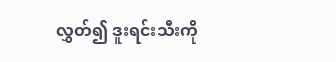လွှတ်၍ ဒူးရင်းသီးကို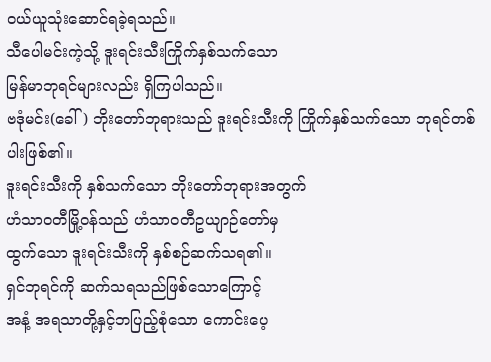ဝယ်ယူသုံးဆောင်ရခဲ့ရသည်။
သီပေါမင်းကဲ့သို့ ဒူးရင်းသီးကြိုက်နှစ်သက်သော
မြန်မာဘုရင်များလည်း ရှိကြပါသည်။
ဗဒုံမင်း(ခေါ်) ဘိုးတော်ဘုရားသည် ဒူးရင်းသီးကို ကြိုက်နှစ်သက်သော ဘုရင်တစ်ပါးဖြစ်၏။
ဒူးရင်းသီးကို နှစ်သက်သော ဘိုးတော်ဘုရားအတွက်
ဟံသာဝတီမြို့ဝန်သည် ဟံသာဝတီဥယျာဉ်တော်မှ
ထွက်သော ဒူးရင်းသီးကို နှစ်စဉ်ဆက်သရ၏။
ရှင်ဘုရင်ကို ဆက်သရသည်ဖြစ်သောကြောင့်
အနံ့ အရသာတို့နှင့်ဘပြည့်စုံသော ကောင်းပေ့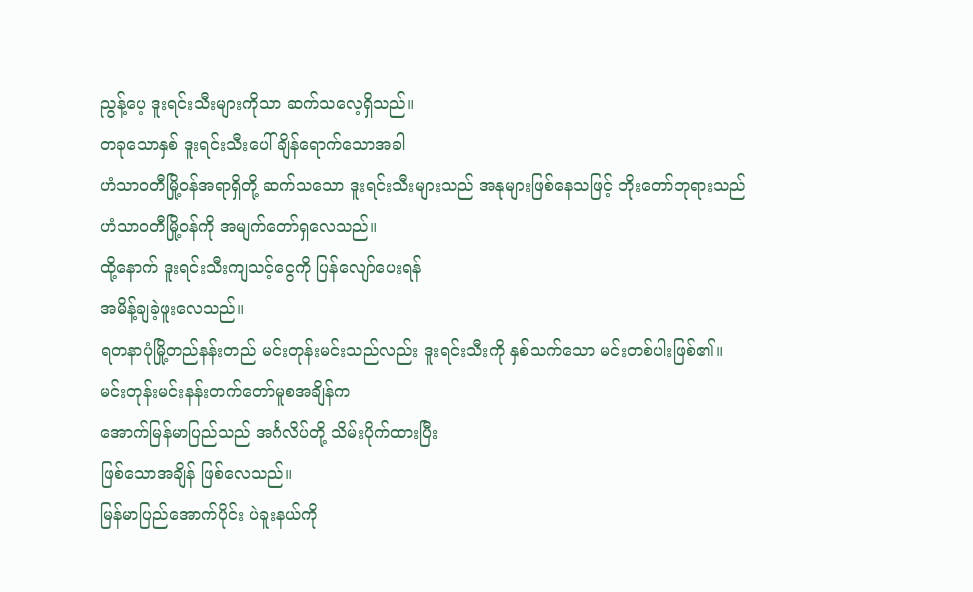ညွန့်ပေ့ ဒူးရင်းသီးများကိုသာ ဆက်သလေ့ရှိသည်။
တခုသောနှစ် ဒူးရင်းသီးပေါ်ချိန်ရောက်သောအခါ
ဟံသာဝတီမြို့ဝန်အရာရှိတို့ ဆက်သသော ဒူးရင်းသီးများသည် အနုများဖြစ်နေသဖြင့် ဘိုးတော်ဘုရားသည်
ဟံသာဝတီမြို့ဝန်ကို အမျက်တော်ရှလေသည်။
ထို့နောက် ဒူးရင်းသီးကျသင့်ငွေကို ပြန်လျော်ပေးရန်
အမိန့်ချခဲ့ဖူးလေသည်။
ရတနာပုံမြို့တည်နန်းတည် မင်းတုန်းမင်းသည်လည်း ဒူးရင်းသီးကို နှစ်သက်သော မင်းတစ်ပါးဖြစ်၏။
မင်းတုန်းမင်းနန်းတက်တော်မူစအချိန်က
အောက်မြန်မာပြည်သည် အင်္ဂလိပ်တို့ သိမ်းပိုက်ထားပြီး
ဖြစ်သောအချိန် ဖြစ်လေသည်။
မြန်မာပြည်အောက်ပိုင်း ပဲခူးနယ်ကို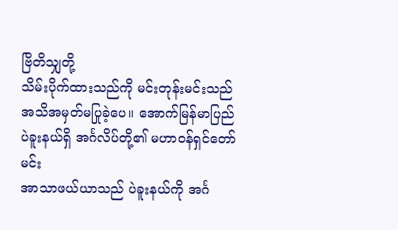ဗြိတိသျှတို့
သိမ်းပိုက်ထားသည်ကို မင်းတုန်းမင်းသည်
အသိအမှတ်မပြုခဲ့ပေ။ အောက်မြန်မာပြည်
ပဲခူးနယ်ရှိ အင်္ဂလိပ်တို့၏ မဟာဝန်ရှင်တော်မင်း
အာသာဖယ်ယာသည် ပဲခူးနယ်ကို အင်္ဂ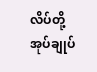လိပ်တို့
အုပ်ချုပ်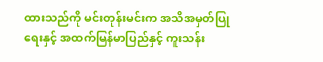ထားသည်ကို မင်းတုန်းမင်းက အသိအမှတ်ပြုရေးနှင့် အထက်မြန်မာပြည်နှင့် ကူးသန်း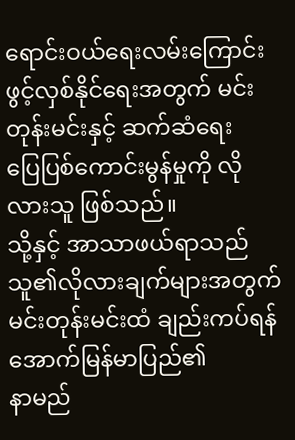ရောင်းဝယ်ရေးလမ်းကြောင်း ဖွင့်လှစ်နိုင်ရေးအတွက် မင်းတုန်းမင်းနှင့် ဆက်ဆံရေး
ပြေပြစ်ကောင်းမွန်မှုကို လိုလားသူ ဖြစ်သည်။
သို့နှင့် အာသာဖယ်ရာသည် သူ၏လိုလားချက်များအတွက် မင်းတုန်းမင်းထံ ချည်းကပ်ရန် အောက်မြန်မာပြည်၏
နာမည်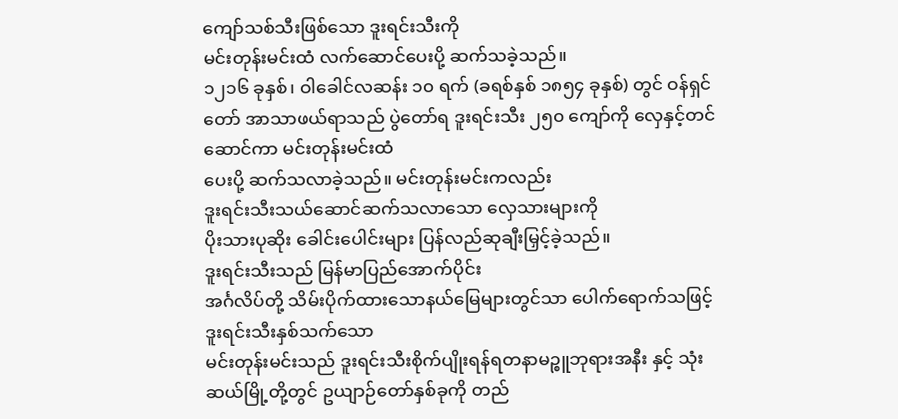ကျော်သစ်သီးဖြစ်သော ဒူးရင်းသီးကို
မင်းတုန်းမင်းထံ လက်ဆောင်ပေးပို့ ဆက်သခဲ့သည်။
၁၂၁၆ ခုနှစ်၊ ဝါခေါင်လဆန်း ၁၀ ရက် (ခရစ်နှစ် ၁၈၅၄ ခုနှစ်) တွင် ဝန်ရှင်တော် အာသာဖယ်ရာသည် ပွဲတော်ရ ဒူးရင်းသီး ၂၅၀ ကျော်ကို လှေနှင့်တင်ဆောင်ကာ မင်းတုန်းမင်းထံ
ပေးပို့ ဆက်သလာခဲ့သည်။ မင်းတုန်းမင်းကလည်း
ဒူးရင်းသီးသယ်ဆောင်ဆက်သလာသော လှေသားများကို
ပိုးသားပုဆိုး ခေါင်းပေါင်းများ ပြန်လည်ဆုချီးမြှင့်ခဲ့သည်။
ဒူးရင်းသီးသည် မြန်မာပြည်အောက်ပိုင်း
အင်္ဂလိပ်တို့ သိမ်းပိုက်ထားသောနယ်မြေများတွင်သာ ပေါက်ရောက်သဖြင့် ဒူးရင်းသီးနှစ်သက်သော
မင်းတုန်းမင်းသည် ဒူးရင်းသီးစိုက်ပျိုးရန်ရတနာမဉ္စူဘုရားအနီး နှင့် သုံးဆယ်မြို့တို့တွင် ဥယျာဉ်တော်နှစ်ခုကို တည်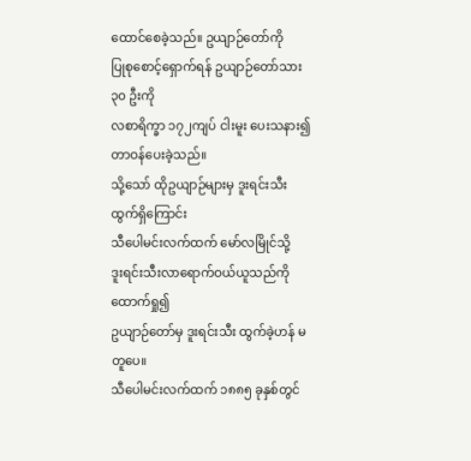ထောင်စေခဲ့သည်။ ဥယျာဉ်တော်ကို
ပြုစုစောင့်ရှောက်ရန် ဥယျာဉ်တော်သား ၃၀ ဦးကို
လစာရိက္ခာ ၁၇၂ကျပ် ငါးမူး ပေးသနား၍ တာဝန်ပေးခဲ့သည်။
သို့သော် ထိုဥယျာဉ်များမှ ဒူးရင်းသီးထွက်ရှိကြောင်း
သီပေါမင်းလက်ထက် မော်လမြိုင်သို့
ဒူးရင်းသီးလာရောက်ဝယ်ယူသည်ကို ထောက်ရှု၍
ဥယျာဉ်တော်မှ ဒူးရင်းသီး ထွက်ခဲ့ဟန် မတူပေ။
သီပေါမင်းလက်ထက် ၁၈၈၅ ခုနှစ်တွင်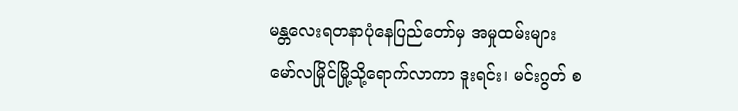မန္တလေးရတနာပုံနေပြည်တော်မှ အမှုထမ်းများ
မော်လမြိုင်မြို့သို့ရောက်လာကာ ဒူးရင်း၊ မင်းဂွတ် စ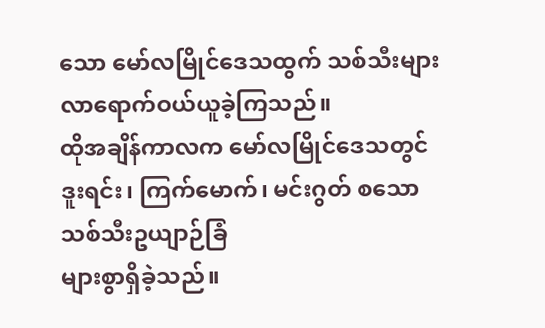သော မော်လမြိုင်ဒေသထွက် သစ်သီးများ လာရောက်ဝယ်ယူခဲ့ကြသည်။
ထိုအချိန်ကာလက မော်လမြိုင်ဒေသတွင် ဒူးရင်း၊ ကြက်မောက်၊ မင်းဂွတ် စသော သစ်သီးဥယျာဉ်ခြံ
များစွာရှိခဲ့သည်။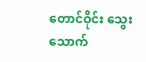တောင်ဝိုင်း သွေးသောက်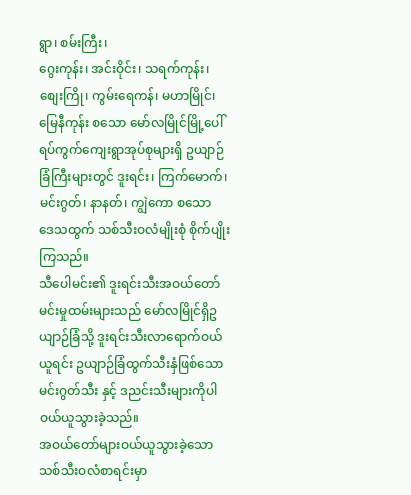ရွာ၊ စမ်းကြီး၊
ဂွေးကုန်း၊ အင်းဝိုင်း၊ သရက်ကုန်း၊ စျေးကြို၊ ကွမ်းရေကန်၊ မဟာမြိုင်၊ မြေနီကုန်း စသော မော်လမြိုင်မြို့ပေါ် ရပ်ကွက်ကျေးရွာအုပ်စုများရှိ ဥယျာဉ်ခြံကြီးများတွင် ဒူးရင်း၊ ကြက်မောက်၊ မင်းဂွတ်၊ နာနတ်၊ ကျွဲကော စသော
ဒေသထွက် သစ်သီးဝလံမျိုးစုံ စိုက်ပျိုးကြသည်။
သီပေါမင်း၏ ဒူးရင်းသီးအဝယ်တော် မင်းမှုထမ်းများသည် မော်လမြိုင်ရှိဥယျာဉ်ခြံသို့ ဒူးရင်းသီးလာရောက်ဝယ်ယူရင်း ဥယျာဉ်ခြံထွက်သီးနှံဖြစ်သော မင်းဂွတ်သီး နှင့် ဒညင်းသီးများကိုပါ ဝယ်ယူသွားခဲ့သည်။
အဝယ်တော်များဝယ်ယူသွားခဲ့သော သစ်သီးဝလံစာရင်းမှာ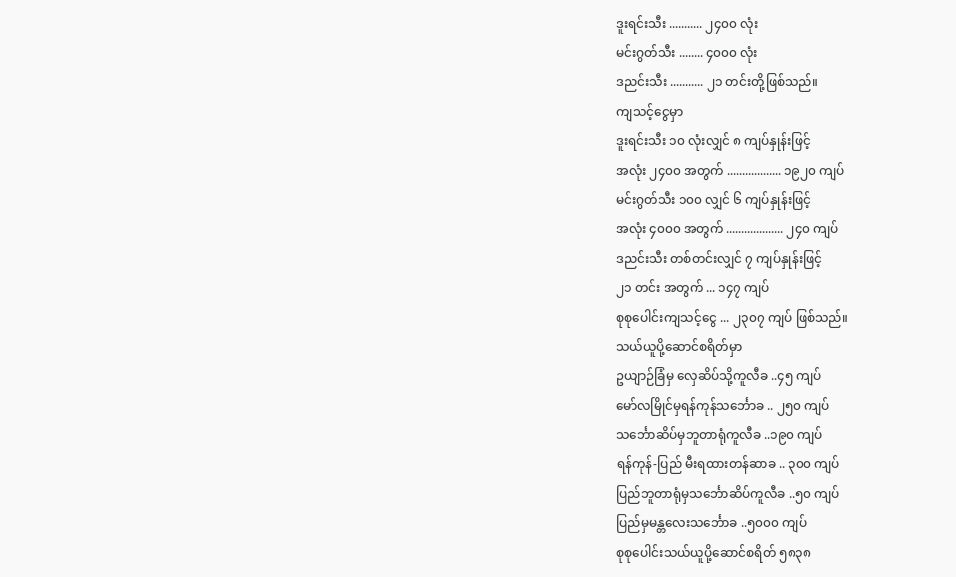ဒူးရင်းသီး ........... ၂၄၀၀ လုံး
မင်းဂွတ်သီး ........ ၄၀၀၀ လုံး
ဒညင်းသီး ........... ၂၁ တင်းတို့ဖြစ်သည်။
ကျသင့်ငွေမှာ
ဒူးရင်းသီး ၁၀ လုံးလျှင် ၈ ကျပ်နှုန်းဖြင့်
အလုံး ၂၄၀၀ အတွက် .................. ၁၉၂၀ ကျပ်
မင်းဂွတ်သီး ၁၀၀ လျှင် ၆ ကျပ်နှုန်းဖြင့်
အလုံး ၄၀၀၀ အတွက် ................... ၂၄၀ ကျပ်
ဒညင်းသီး တစ်တင်းလျှင် ၇ ကျပ်နှုန်းဖြင့်
၂၁ တင်း အတွက် ... ၁၄၇ ကျပ်
စုစုပေါင်းကျသင့်ငွေ ... ၂၃၀၇ ကျပ် ဖြစ်သည်။
သယ်ယူပို့ဆောင်စရိတ်မှာ
ဥယျာဉ်ခြံမှ လှေဆိပ်သို့ကူလီခ ..၄၅ ကျပ်
မော်လမြိုင်မှရန်ကုန်သင်္ဘောခ .. ၂၅၀ ကျပ်
သင်္ဘောဆိပ်မှဘူတာရုံကူလီခ ..၁၉၀ ကျပ်
ရန်ကုန်-ပြည် မီးရထားတန်ဆာခ .. ၃၀၀ ကျပ်
ပြည်ဘူတာရုံမှသင်္ဘောဆိပ်ကူလီခ ..၅၀ ကျပ်
ပြည်မှမန္တလေးသင်္ဘောခ ..၅၀၀၀ ကျပ်
စုစုပေါင်းသယ်ယူပို့ဆောင်စရိတ် ၅၈၃၈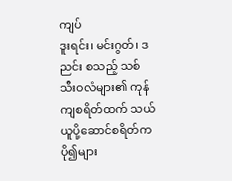ကျပ်
ဒူးရင်း၊ မင်းဂွတ်၊ ဒညင်း စသည့် သစ်သီးဝလံများ၏ ကုန်ကျစရိတ်ထက် သယ်ယူပို့ဆောင်စရိတ်က ပို၍များ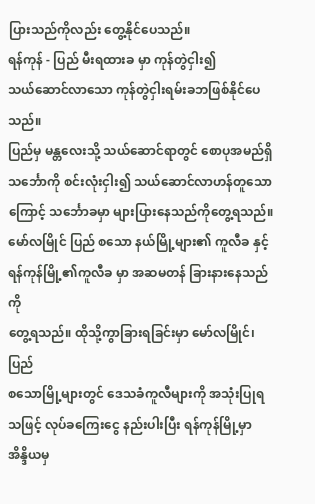ပြားသည်ကိုလည်း တွေ့နိုင်ပေသည်။
ရန်ကုန် - ပြည် မီးရထားခ မှာ ကုန်တွဲငှါး၍
သယ်ဆောင်လာသော ကုန်တွဲငှါးရမ်းခဘဖြစ်နိုင်ပေသည်။
ပြည်မှ မန္တလေးသို့ သယ်ဆောင်ရာတွင် စောပုအမည်ရှိသင်္ဘောကို စင်းလုံးငှါး၍ သယ်ဆောင်လာဟန်တူသောကြောင့် သင်္ဘောခမှာ များပြားနေသည်ကိုတွေ့ရသည်။
မော်လမြိုင် ပြည် စသော နယ်မြို့များ၏ ကူလီခ နှင့်
ရန်ကုန်မြို့၏ကူလီခ မှာ အဆမတန် ခြားနားနေသည်ကို
တွေ့ရသည်။ ထိုသို့ကွာခြားရခြင်းမှာ မော်လမြိုင်၊ ပြည်
စသောမြို့များတွင် ဒေသခံကူလီများကို အသုံးပြုရသဖြင့် လုပ်ခကြေးငွေ နည်းပါးပြီး ရန်ကုန်မြို့မှာ အိန္ဒိယမှ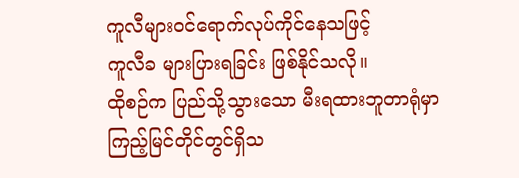ကူလီများဝင်ရောက်လုပ်ကိုင်နေသဖြင့်
ကူလီခ များပြားရခြင်း ဖြစ်နိုင်သလို။
ထိုစဉ်က ပြည်သို့သွားသော မီးရထားဘူတာရုံမှာ
ကြည့်မြင်တိုင်တွင်ရှိသ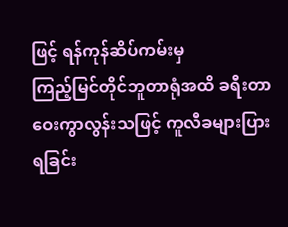ဖြင့် ရန်ကုန်ဆိပ်ကမ်းမှ
ကြည့်မြင်တိုင်ဘူတာရုံအထိ ခရီးတာဝေးကွာလွန်းသဖြင့် ကူလီခများပြားရခြင်း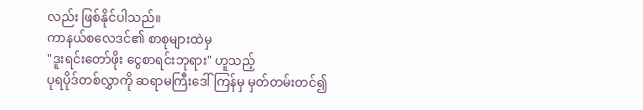လည်း ဖြစ်နိုင်ပါသည်။
ကာနယ်စလေဒင်၏ စာစုများထဲမှ
"ဒူးရင်းတော်ဖိုး ငွေစာရင်းဘုရား" ဟူသည့်
ပုရပိုဒ်တစ်လွှာကို ဆရာမကြီးဒေါ်ကြန်မှ မှတ်တမ်းတင်၍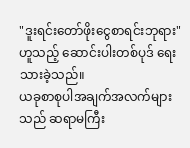"ဒူးရင်းတော်ဖိုးငွေစာရင်းဘုရား" ဟူသည့် ဆောင်းပါးတစ်ပုဒ် ရေးသားခဲ့သည်။
ယခုစာစုပါအချက်အလက်များသည် ဆရာမကြီး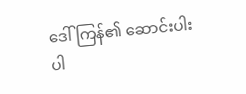ဒေါ်ကြန်၏ ဆောင်းပါးပါ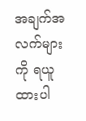အချက်အလက်များကို ရယူထားပါ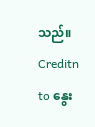သည်။
Creditn to နွေး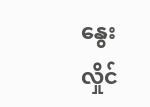နွေးလှိုင်